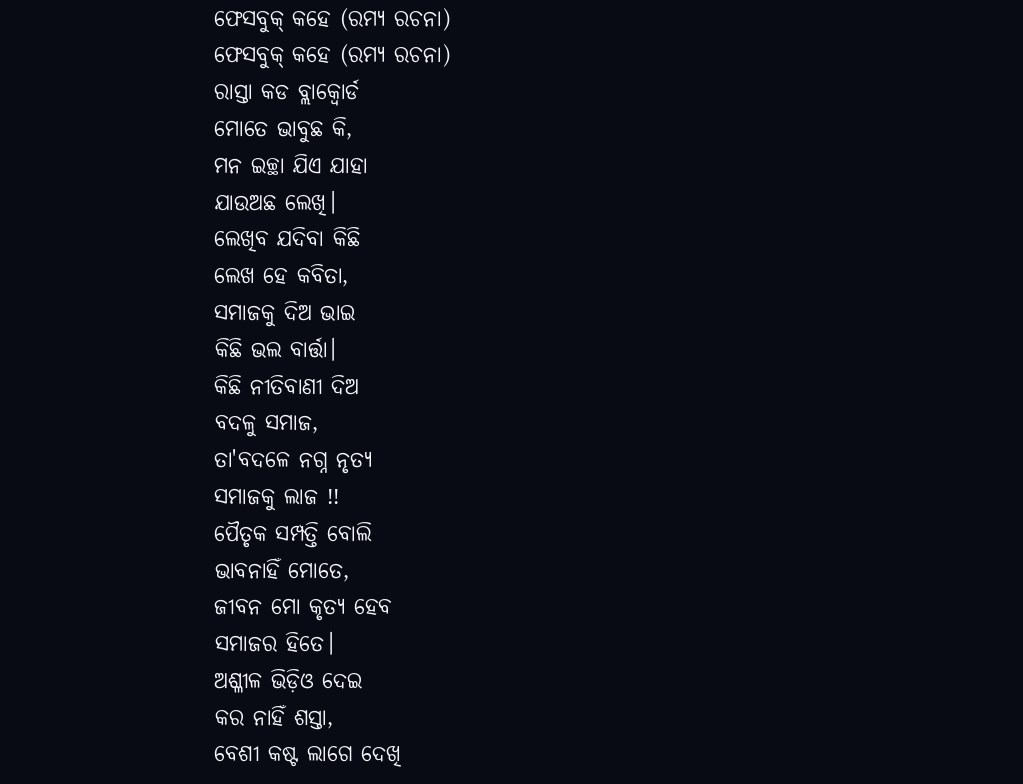ଫେସବୁକ୍ କହେ (ରମ୍ୟ ରଚନା)
ଫେସବୁକ୍ କହେ (ରମ୍ୟ ରଚନା)
ରାସ୍ତା କଡ ବ୍ଲାକ୍ବୋର୍ଡ
ମୋତେ ଭାବୁଛ କି,
ମନ ଇଚ୍ଛା ଯିଏ ଯାହା
ଯାଉଅଛ ଲେଖି।
ଲେଖିବ ଯଦିବା କିଛି
ଲେଖ ହେ କବିତା,
ସମାଜକୁ ଦିଅ ଭାଇ
କିଛି ଭଲ ବାର୍ତ୍ତା।
କିଛି ନୀତିବାଣୀ ଦିଅ
ବଦଳୁ ସମାଜ,
ତା'ବଦଳେ ନଗ୍ନ ନୃତ୍ୟ
ସମାଜକୁ ଲାଜ !!
ପୈତୃକ ସମ୍ପତ୍ତି ବୋଲି
ଭାବନାହିଁ ମୋତେ,
ଜୀବନ ମୋ କୃତ୍ଯ ହେବ
ସମାଜର ହିତେ।
ଅଶ୍ଳୀଳ ଭିଡ଼ିଓ ଦେଇ
କର ନାହିଁ ଶସ୍ତା,
ବେଶୀ କଷ୍ଟ ଲାଗେ ଦେଖି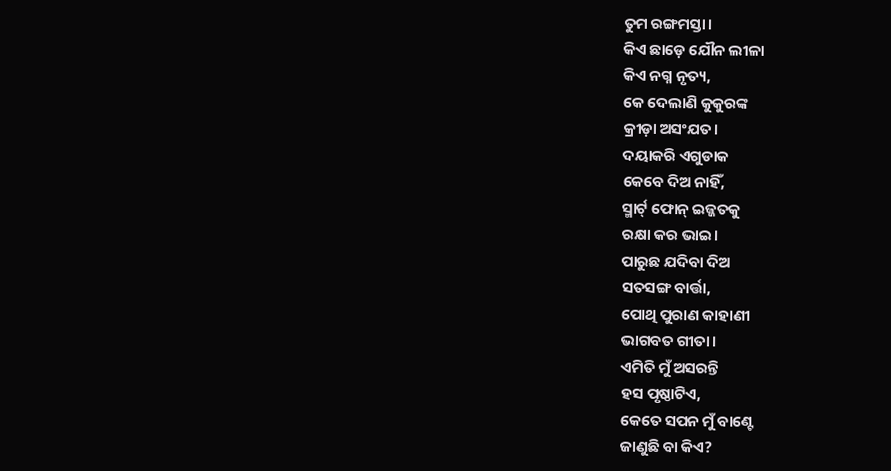ତୁମ ରଙ୍ଗମସ୍ତା।
କିଏ ଛାଡ଼େ ଯୌନ ଲୀଳା
କିଏ ନଗ୍ନ ନୃତ୍ୟ,
କେ ଦେଲାଣି କୁକୁରଙ୍କ
କ୍ରୀଡ଼ା ଅସଂଯତ।
ଦୟାକରି ଏଗୁଡାକ
କେବେ ଦିଅ ନାହିଁ,
ସ୍ମାର୍ଟ୍ ଫୋନ୍ ଇଜ୍ଜତକୁ
ରକ୍ଷା କର ଭାଇ।
ପାରୁଛ ଯଦିବା ଦିଅ
ସତସଙ୍ଗ ବାର୍ତ୍ତା,
ପୋଥି ପୁରାଣ କାହାଣୀ
ଭାଗବତ ଗୀତା।
ଏମିତି ମୁଁ ଅସରନ୍ତି
ହସ ପୃଷ୍ଠାଟିଏ,
କେତେ ସପନ ମୁଁ ବାଣ୍ଟେ
ଜାଣୁଛି ବା କିଏ?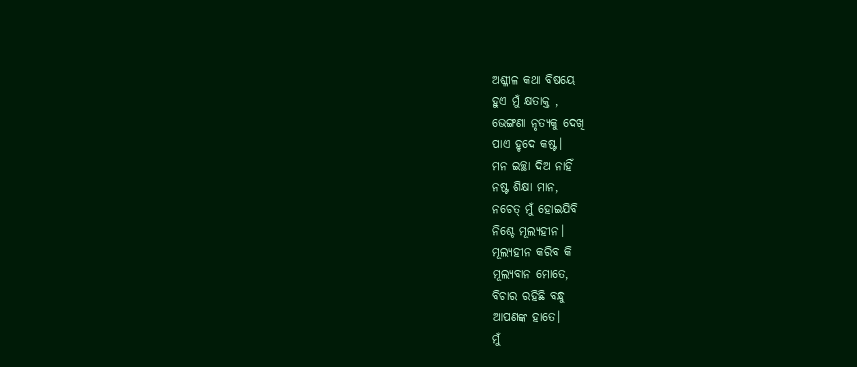ଅଶ୍ଳୀଳ କଥା ବିଷୟେ
ହୁଏ ମୁଁ କ୍ଷତାକ୍ତ ,
ଭେଙ୍ଗଣା ନୃତ୍ୟକୁ ଦେଖି
ପାଏ ହୃଦେ କଷ୍ଟ।
ମନ ଇଚ୍ଛା ଦିଅ ନାହିଁ
ନଷ୍ଟ ଶିକ୍ଷା ମାନ,
ନଚେତ୍ ମୁଁ ହୋଇଯିବି
ନିଶ୍ଚେ ମୂଲ୍ୟହୀନ।
ମୂଲ୍ୟହୀନ କରିବ କି
ମୂଲ୍ୟବାନ ମୋତେ,
ବିଚାର ରହିଛି ବନ୍ଧୁ
ଆପଣଙ୍କ ହାତେ।
ମୁଁ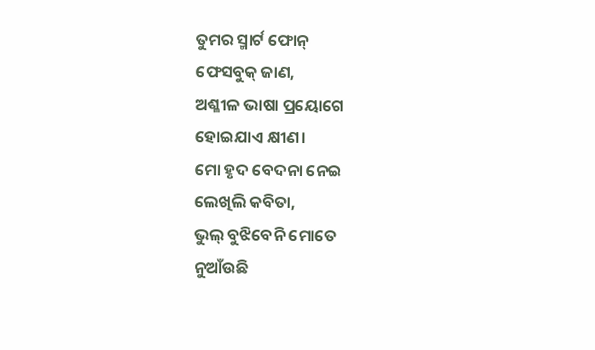ତୁମର ସ୍ମାର୍ଟ ଫୋନ୍
ଫେସବୁକ୍ ଜାଣ,
ଅଶ୍ଳୀଳ ଭାଷା ପ୍ରୟୋଗେ
ହୋଇଯାଏ କ୍ଷୀଣ।
ମୋ ହୃଦ ବେଦନା ନେଇ
ଲେଖିଲି କବିତା,
ଭୁଲ୍ ବୁଝିବେନି ମୋତେ
ନୁଆଁଉଛି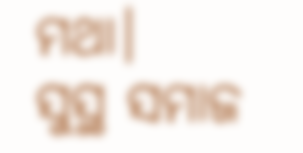ମଥା।
ସୁସ୍ଥ ସମାଜ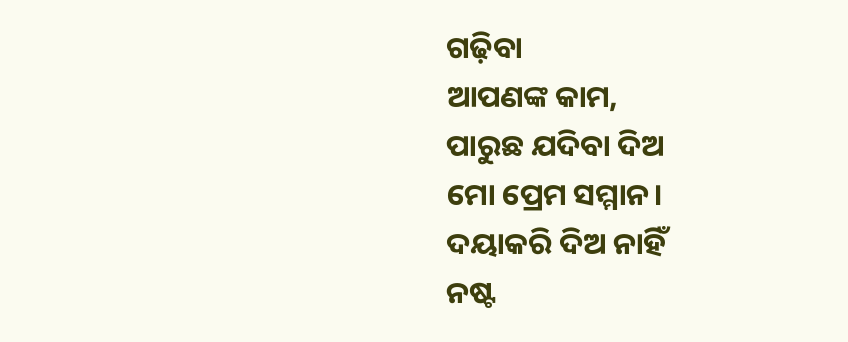ଗଢ଼ିବା
ଆପଣଙ୍କ କାମ,
ପାରୁଛ ଯଦିବା ଦିଅ
ମୋ ପ୍ରେମ ସମ୍ମାନ।
ଦୟାକରି ଦିଅ ନାହିଁ
ନଷ୍ଟ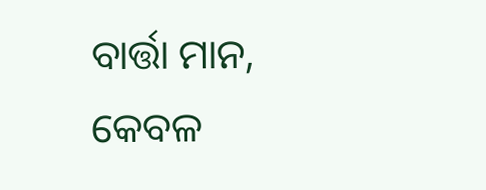ବାର୍ତ୍ତା ମାନ,
କେବଳ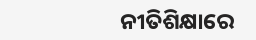ନୀତିଶିକ୍ଷାରେ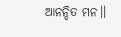ଆନନ୍ଦିତ ମନ।।